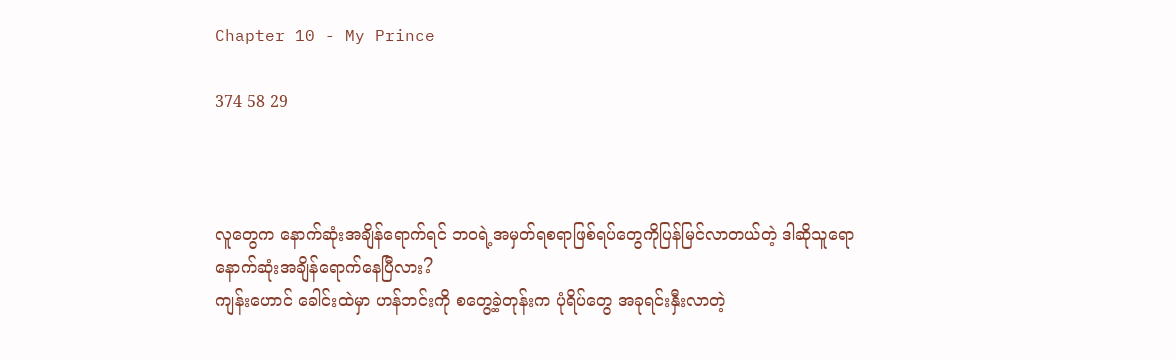Chapter 10 - My Prince

374 58 29



လူတွေက နောက်ဆုံးအချိန်ရောက်ရင် ဘဝရဲ့အမှတ်ရစရာဖြစ်ရပ်တွေကိုပြန်မြင်လာတယ်တဲ့ ဒါဆိုသူရော နောက်ဆုံးအချိန်ရောက်နေပြီလား?
ကျန်းဟောင် ခေါင်းထဲမှာ ဟန်ဘင်းကို စတွေ့ခဲ့တုန်းက ပုံရိပ်တွေ အခုရင်းနှီးလာတဲ့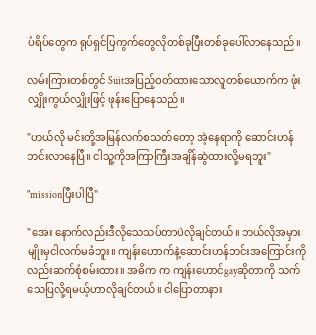ပံရိပ်တွေက ရုပ်ရှင်ပြကွက်တွေလိုတစ်ခုပြီးတစ်ခုပေါ်လာနေသည်။

လမ်းကြားတစ်တွင် Suitအပြည့်ဝတ်ထားသောလူတစ်ယောက်က ဖုံးလျှိုးကွယ်လျှိုးဖြင့် ဖုန်းပြောနေသည်။

"ဟယ်လို မင်းတို့အမြန်လက်စသတ်တော့ အဲ့နေရာကို ဆောင်းဟန်ဘင်းလာနေပြီ။ ငါသူ့ကိုအကြာကြီးအချိန်ဆွဲထားလို့မရဘူး"

"missionပြီးပါပြီ"

"အေး နောက်လည်းဒီလိုသေသပ်တာပဲလိုချင်တယ်။ ဘယ်လိုအမှားမျိုးမှငါလက်မခံဘူး။ ကျန်းဟောက်နဲ့ဆောင်းဟန်ဘင်းအကြောင်းကိုလည်းဆက်စုံစမ်းထား။ အဓိက က ကျန်းဟောင်gayဆိုတာကို သက်သေပြလို့ရမယ့်ဟာလိုချင်တယ်။ ငါပြောတာနား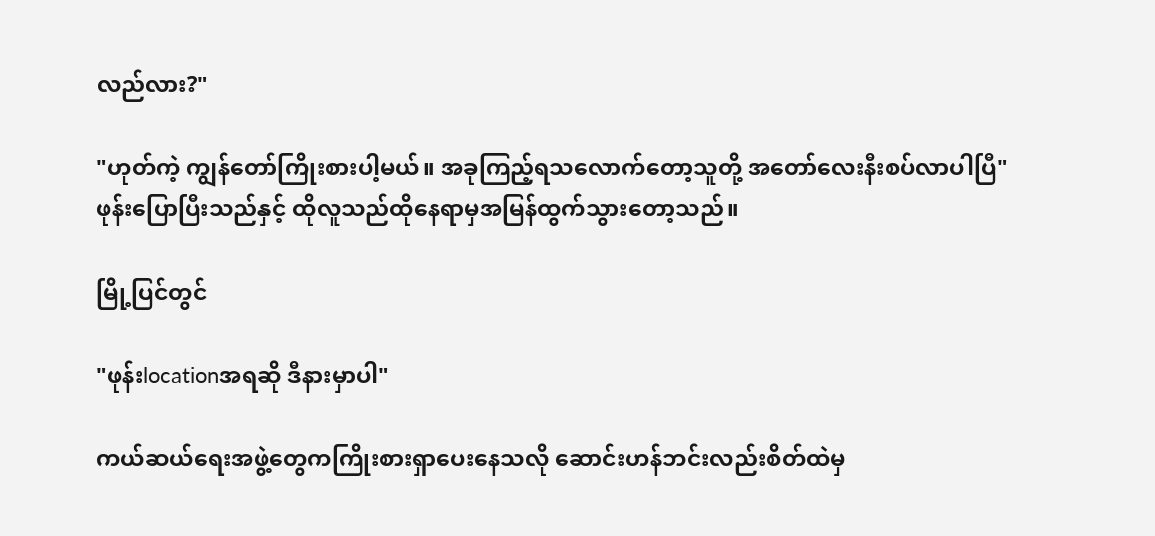လည်လား?"

"ဟုတ်ကဲ့ ကျွန်တော်ကြိုးစားပါ့မယ်။ အခုကြည့်ရသလောက်တော့သူတို့ အတော်လေးနီးစပ်လာပါပြီ"
ဖုန်းပြောပြီးသည်နှင့် ထိုလူသည်ထိုနေရာမှအမြန်ထွက်သွားတော့သည်။

မြို့ပြင်တွင်

"ဖုန်းlocationအရဆို ဒီနားမှာပါ"

ကယ်ဆယ်ရေးအဖွဲ့တွေကကြိုးစားရှာပေးနေသလို ဆောင်းဟန်ဘင်းလည်းစိတ်ထဲမှ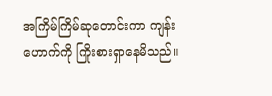အကြိမ်ကြိမ်ဆုတောင်းကာ ကျန်းဟောက်ကို ကြိုးစားရှာနေမိသည်။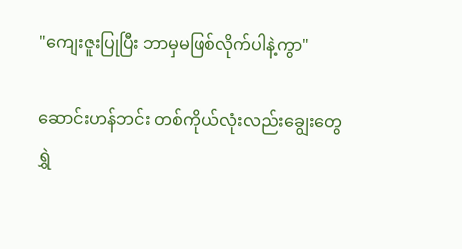"ကျေးဇူးပြုပြီး ဘာမှမဖြစ်လိုက်ပါနဲ့ကွာ"

ဆောင်းဟန်ဘင်း တစ်ကိုယ်လုံးလည်းချွေးတွေရွှဲ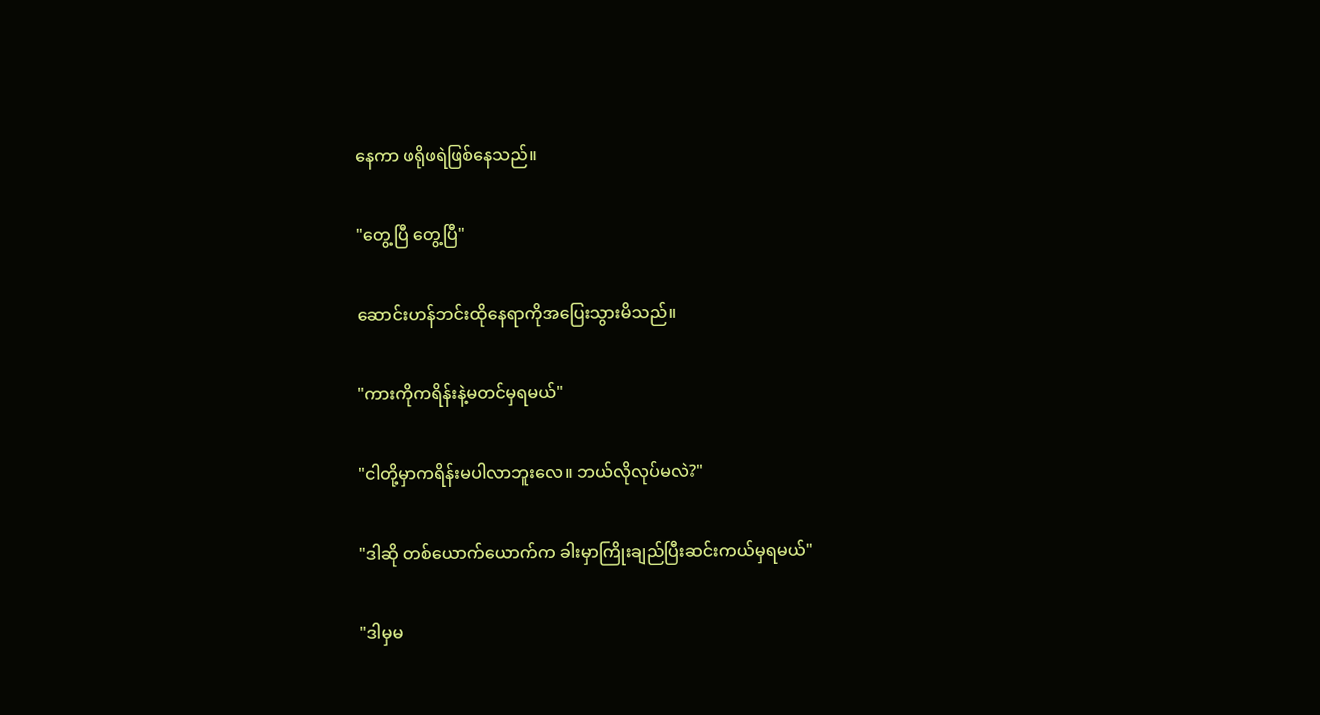နေကာ ဖရိုဖရဲဖြစ်နေသည်။

"တွေ့ပြီ တွေ့ပြီ"

ဆောင်းဟန်ဘင်းထိုနေရာကိုအပြေးသွားမိသည်။

"ကားကိုကရိန်းနဲ့မတင်မှရမယ်"

"ငါတို့မှာကရိန်းမပါလာဘူးလေ။ ဘယ်လိုလုပ်မလဲ?"

"ဒါဆို တစ်ယောက်ယောက်က ခါးမှာကြိုးချည်ပြီးဆင်းကယ်မှရမယ်"

"ဒါမှမ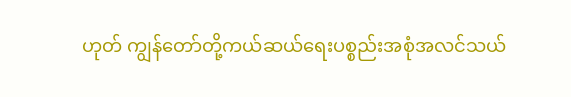ဟုတ် ကျွန်တော်တို့ကယ်ဆယ်ရေးပစ္စည်းအစုံအလင်သယ်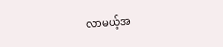လာမယ့်အ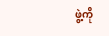ဖွဲ့ကို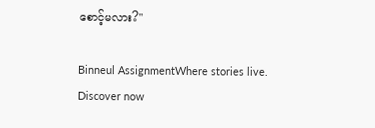စောင့်မလား?"

Binneul AssignmentWhere stories live. Discover now